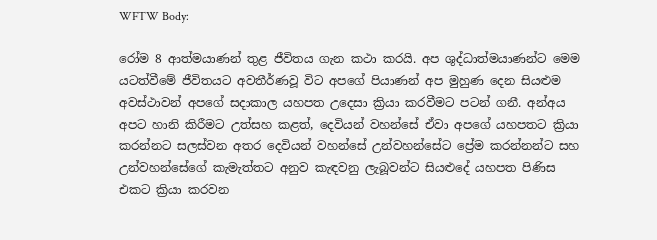WFTW Body:

රෝම 8 ආත්මයාණන් තුළ ජීවිතය ගැන කථා කරයි. අප ශුද්ධාත්මයාණන්ට මෙම යටත්වීමේ ජීවිතයට අවතීර්ණවූ විට අපගේ පියාණන් අප මුහුණ දෙන සියළුම අවස්ථාවන් අපගේ සදාකාල යහපත උදෙසා ක්‍රියා කරවීමට පටන් ගනී. අන්අය අපට හානි කිරීමට උත්සහ කළත්, දෙවියන් වහන්සේ ඒවා අපගේ යහපතට ක්‍රියා කරන්නට සලස්වන අතර දෙවියන් වහන්සේ උන්වහන්සේට ප්‍රේම කරන්නන්ට සහ උන්වහන්සේගේ කැමැත්තට අනුව කැඳවනු ලැබූවන්ට සියළුදේ යහපත පිණිස එකට ක්‍රියා කරවන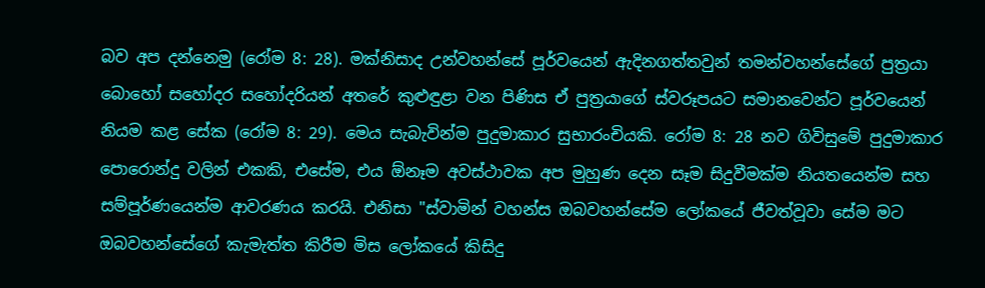බව අප දන්නෙමු (රෝම 8: 28). මක්නිසාද උන්වහන්සේ පූර්වයෙන් ඇදිනගත්තවුන් තමන්වහන්සේගේ පුත්‍රයා බොහෝ සහෝදර සහෝදරියන් අතරේ කුළුඳුළා වන පිණිස ඒ පුත්‍රයාගේ ස්වරූපයට සමානවෙන්ට පූර්වයෙන් නියම කළ සේක (රෝම 8: 29). මෙය සැබැවින්ම පුදුමාකාර සුභාරංචියකි. රෝම 8: 28 නව ගිවිසුමේ පුදුමාකාර පොරොන්දු වලින් එකකි, එසේම, එය ඕනෑම අවස්ථාවක අප මුහුණ දෙන සෑම සිදුවීමක්ම නියතයෙන්ම සහ සම්පූර්ණයෙන්ම ආවරණය කරයි. එනිසා "ස්වාමින් වහන්ස ඔබවහන්සේම ලෝකයේ ජීවත්වූවා සේම මට ඔබවහන්සේගේ කැමැත්ත කිරීම මිස ලෝකයේ කිසිදු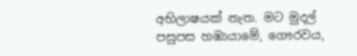අභිලාෂයක් නැත. මට මුදල් පසුපස හඹායාමේ, ගෞරවය,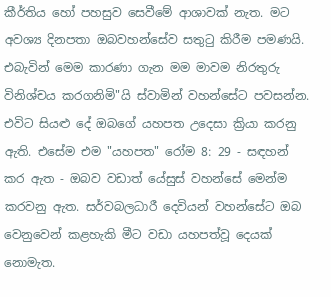කීර්තිය හෝ පහසුව සෙවීමේ ආශාවක් නැත. මට අවශ්‍ය දිනපතා ඔබවහන්සේව සතුටු කිරීම පමණයි. එබැවින් මෙම කාරණා ගැන මම මාවම නිරතුරු විනිශ්චය කරගනිමි"යි ස්වාමින් වහන්සේට පවසන්න. එවිට සියළු දේ ඔබගේ යහපත උදෙසා ක්‍රියා කරනු ඇති. එසේම එම "යහපත" රෝම 8: 29 - සඳහන් කර ඇත - ඔබව වඩාත් යේසුස් වහන්සේ මෙන්ම කරවනු ඇත. සර්වබලධාරී දෙවියන් වහන්සේට ඔබ වෙනුවෙන් කළහැකි මීට වඩා යහපත්වූ දෙයක් නොමැත.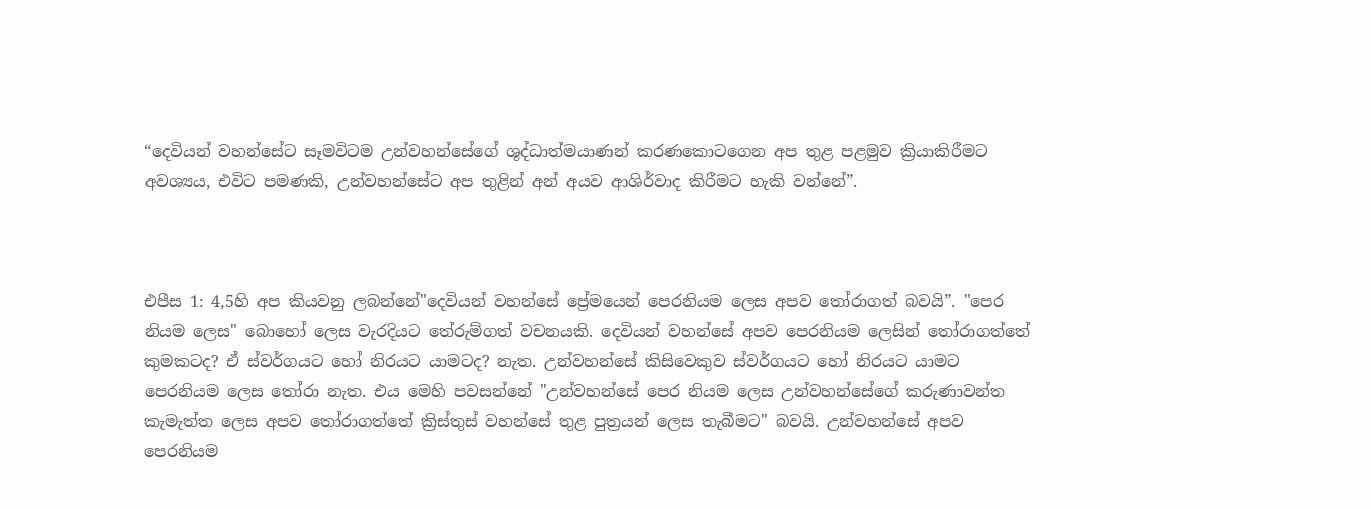“දෙවියන් වහන්සේට සෑමවිටම උන්වහන්සේගේ ශුද්ධාත්මයාණන් කරණකොටගෙන අප තුළ පළමුව ක්‍රියාකිරීමට අවශ්‍යය, එවිට පමණකි, උන්වහන්සේට අප තුළින් අන් අයව ආශිර්වාද කිරීමට හැකි වන්නේ”.



එපීස 1: 4,5හි අප කියවනු ලබන්නේ"දෙවියන් වහන්සේ ප්‍රේමයෙන් පෙරනියම ලෙස අපව තෝරාගත් බවයි”. "පෙර නියම ලෙස" බොහෝ ලෙස වැරදියට තේරුම්ගත් වචනයකි. දෙවියන් වහන්සේ අපව පෙරනියම ලෙසින් තෝරාගත්තේ කුමකටද? ඒ ස්වර්ගයට හෝ නිරයට යාමටද? නැත. උන්වහන්සේ කිසිවෙකුව ස්වර්ගයට හෝ නිරයට යාමට පෙරනියම ලෙස තෝරා නැත. එය මෙහි පවසන්නේ "උන්වහන්සේ පෙර නියම ලෙස උන්වහන්සේගේ කරුණාවන්ත කැමැත්ත ලෙස අපව තෝරාගත්තේ ක්‍රිස්තුස් වහන්සේ තුළ පුත්‍රයන් ලෙස තැබීමට" බවයි. උන්වහන්සේ අපව පෙරනියම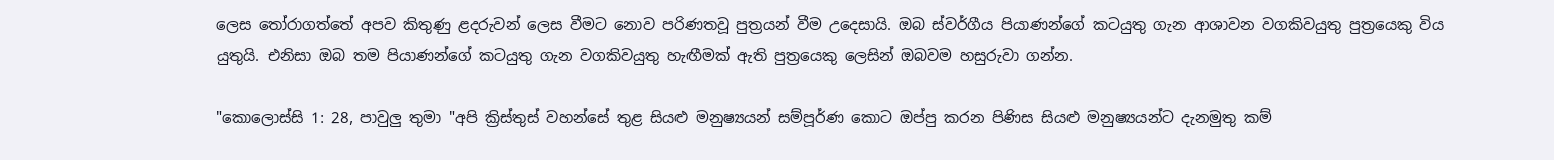ලෙස තෝරාගත්තේ අපව කිතුණු ළදරුවන් ලෙස වීමට නොව පරිණතවූ පුත්‍රයන් වීම උදෙසායි. ඔබ ස්වර්ගීය පියාණන්ගේ කටයුතු ගැන ආශාවන වගකිවයුතු පුත්‍රයෙකු විය යුතුයි. එනිසා ඔබ තම පියාණන්ගේ කටයුතු ගැන වගකිවයුතු හැඟීමක් ඇති පුත්‍රයෙකු ලෙසින් ඔබවම හසුරුවා ගන්න.

"කොලොස්සි 1: 28, පාවුලු තුමා "අපි ක්‍රිස්තුස් වහන්සේ තුළ සියළු මනුෂ්‍යයන් සම්පූර්ණ කොට ඔප්පු කරන පිණිස සියළු මනුෂ්‍යයන්ට දැනමුතු කම්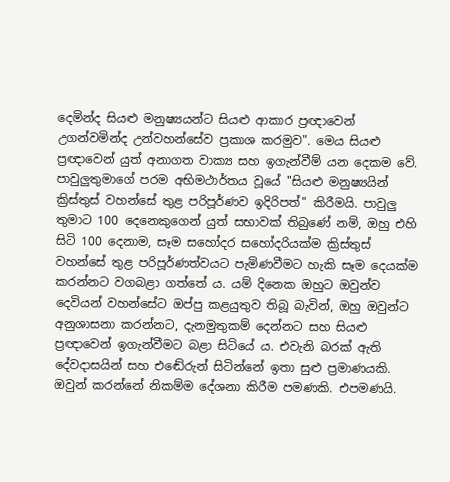දෙමින්ද සියළු මනුෂ්‍යයන්ට සියළු ආකාර ප්‍රඥාවෙන් උගන්වමින්ද උන්වහන්සේව ප්‍රකාශ කරමුව". මෙය සියළු ප්‍රඥාවෙන් යුත් අනාගත වාක්‍ය සහ ඉගැන්වීම් යන දෙකම වේ. පාවුලුතුමාගේ පරම අභිමථාර්තය වූයේ "සියළු මනුෂ්‍යයින් ක්‍රිස්තුස් වහන්සේ තුළ පරිපූර්ණව ඉදිරිපත්" කිරීමයි. පාවුලු තුමාට 100 දෙනෙකුගෙන් යුත් සභාවක් තිබුණේ නම්, ඔහු එහි සිටි 100 දෙනාම, සෑම සහෝදර සහෝදරියක්ම ක්‍රිස්තුස් වහන්සේ තුළ පරිපූර්ණත්වයට පැමිණවීමට හැකි සෑම දෙයක්ම කරන්නට වගබළා ගත්තේ ය. යම් දිනෙක ඔහුට ඔවුන්ව දෙවියන් වහන්සේට ඔප්පු කළයුතුව තිබූ බැවින්, ඔහු ඔවුන්ට අනුශාසනා කරන්නට, දැනමුතුකම් දෙන්නට සහ සියළු ප්‍රඥාවෙන් ඉගැන්වීමට බළා සිටියේ ය. එවැනි බරක් ඇති දේවදාසයින් සහ එ‍‍‍ඬේරුන් සිටින්නේ ඉතා සුළු ප්‍රමාණයකි. ඔවුන් කරන්නේ නිකම්ම දේශනා කිරීම පමණකි. එපමණයි.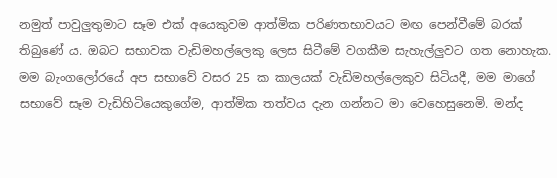නමුත් පාවුලුතුමාට සෑම එක් අයෙකුවම ආත්මික පරිණතභාවයට මඟ පෙන්වීමේ බරක් තිබුණේ ය. ඔබට සභාවක වැඩිමහල්ලෙකු ලෙස සිටීමේ වගකීම සැහැල්ලුවට ගත නොහැක. මම බැංගලෝරයේ අප සභාවේ වසර 25 ක කාලයක් වැඩිමහල්ලෙකුව සිටියදී, මම මාගේ සභාවේ සෑම වැඩිහිටියෙකුගේම, ආත්මික තත්වය දැන ගන්නට මා වෙහෙසුනෙමි. මන්ද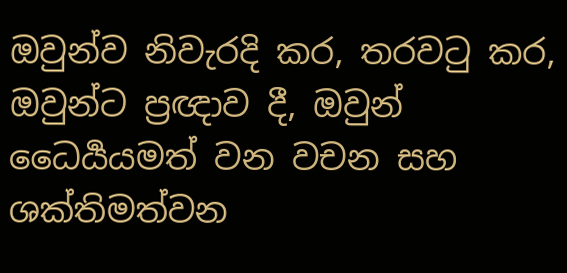ඔවුන්ව නිවැරදි කර, තරවටු කර, ඔවුන්ට ප්‍රඥාව දී, ඔවුන් ධෛර්‍යයමත් වන වචන සහ ශක්තිමත්වන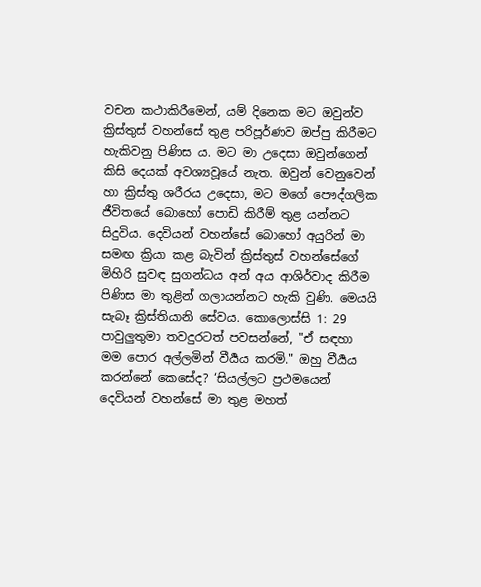වචන කථාකිරීමෙන්, යම් දිනෙක මට ඔවුන්ව ක්‍රිස්තුස් වහන්සේ තුළ පරිපූර්ණව ඔප්පු කිරීමට හැකිවනු පිණිස ය. මට මා උදෙසා ඔවුන්ගෙන් කිසි දෙයක් අවශ්‍යවූයේ නැත. ඔවුන් වෙනුවෙන් හා ක්‍රිස්තු ශරීරය උදෙසා, මට මගේ පෞද්ගලික ජීවිතයේ බොහෝ පොඩි කිරීම් තුළ යන්නට සිදුවිය. දෙවියන් වහන්සේ බොහෝ අයුරින් මා සමඟ ක්‍රියා කළ බැවින් ක්‍රිස්තුස් වහන්සේගේ මිහිරි සුවඳ සුගන්ධය අන් අය ආශිර්වාද කිරීම පිණිස මා තුළින් ගලායන්නට හැකි වුණි. මෙයයි සැබෑ ක්‍රිස්තියානි සේවය. කොලොස්සි 1: 29 පාවුලුතුමා තවදුරටත් පවසන්නේ, "ඒ සඳහා මම පොර අල්ලමින් වීර්‍යය කරමි." ඔහු වීර්‍යය කරන්නේ කෙසේද? ‘සියල්ලට ප්‍රථමයෙන් දෙවියන් වහන්සේ මා තුළ මහත්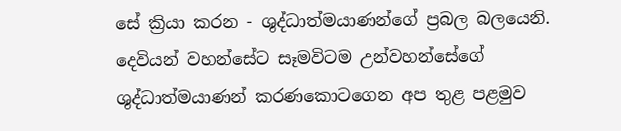සේ ක්‍රියා කරන - ශුද්ධාත්මයාණන්ගේ ප්‍රබල බලයෙනි. දෙවියන් වහන්සේට සෑමවිටම උන්වහන්සේගේ ශුද්ධාත්මයාණන් කරණකොටගෙන අප තුළ පළමුව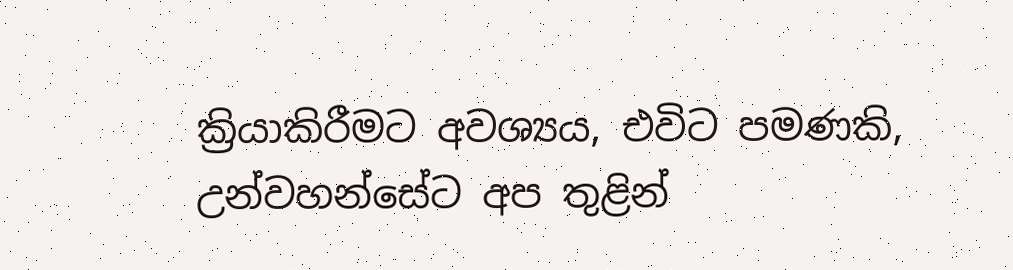ක්‍රියාකිරීමට අවශ්‍යය, එවිට පමණකි, උන්වහන්සේට අප තුළින්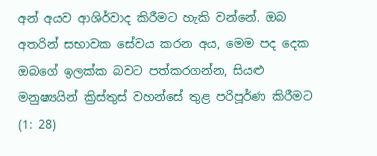අන් අයව ආශිර්වාද කිරීමට හැකි වන්නේ. ඔබ අතරින් සභාවක සේවය කරන අය, මෙම පද දෙක ඔබගේ ඉලක්ක බවට පත්කරගන්න, සියළු මනුෂ්‍යයින් ක්‍රිස්තුස් වහන්සේ තුළ පරිපූර්ණ කිරීමට (1: 28)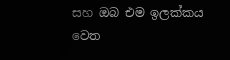සහ ඔබ එම ඉලක්කය වෙත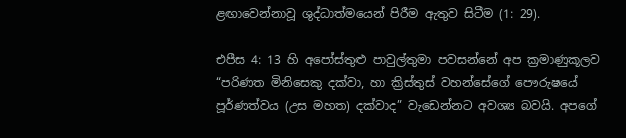ළඟාවෙන්නාවූ ශුද්ධාත්මයෙන් පිරීම ඇතුව සිටීම (1: 29).

එපීස 4: 13 හි අපෝස්තුළු පාවුල්තුමා පවසන්නේ අප ක්‍රමාණුකූලව “පරිණත මිනිසෙකු දක්වා, හා ක්‍රිස්තුස් වහන්සේගේ පෞරුෂයේ පූර්ණත්වය (උස මහත) දක්වාද” වැඩෙන්නට අවශ්‍ය බවයි. අපගේ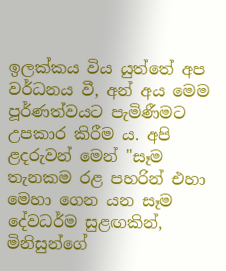ඉලක්කය විය යුත්තේ අප වර්ධනය වී, අන් අය මෙම පූර්ණත්වයට පැමිණීමට උපකාර කිරීම ය. අපි ළදරුවන් මෙන් "සෑම තැනකම රළ පහරින් එහා මෙහා ගෙන යන සෑම දේවධර්ම සුළඟකින්, මිනිසුන්ගේ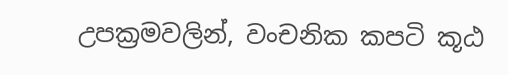උපක්‍රමවලින්, වංචනික කපටි කූඨ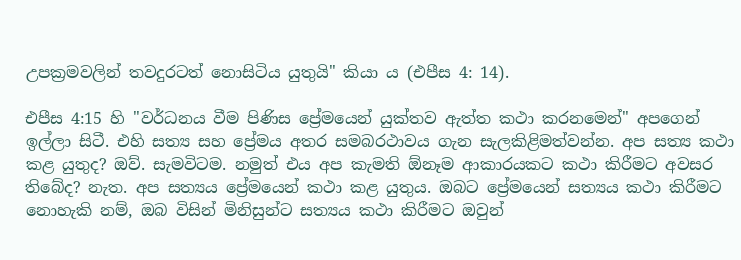උපක්‍රමවලින් තවදුරටත් නොසිටිය යුතුයි" කියා ය (එපීස 4: 14).

එපීස 4:15 හි "වර්ධනය වීම පිණිස ප්‍රේමයෙන් යුක්තව ඇත්ත කථා කරනමෙන්" අපගෙන් ඉල්ලා සිටී. එහි සත්‍ය සහ ප්‍රේමය අතර සමබරථාවය ගැන සැලකිළිමත්වන්න. අප සත්‍ය කථා කළ යුතුද? ඔව්. සැමවිටම. නමුත් එය අප කැමති ඕනෑම ආකාරයකට කථා කිරීමට අවසර තිබේද? නැත. අප සත්‍යය ප්‍රේමයෙන් කථා කළ යුතුය. ඔබට ප්‍රේමයෙන් සත්‍යය කථා කිරීමට නොහැකි නම්, ඔබ විසින් මිනිසුන්ට සත්‍යය කථා කිරීමට ඔවුන්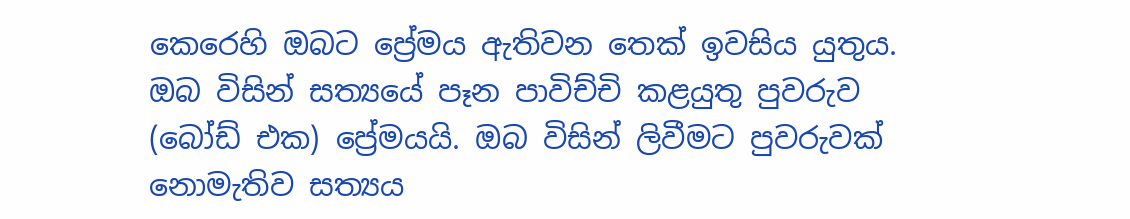කෙරෙහි ඔබට ප්‍රේමය ඇතිවන තෙක් ඉවසිය යුතුය. ඔබ විසින් සත්‍යයේ පෑන පාවිච්චි කළයුතු පුවරුව (බෝඩ් එක) ප්‍රේමයයි. ඔබ විසින් ලිවීමට පුවරුවක් නොමැතිව සත්‍යය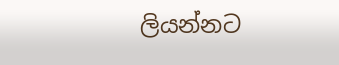ලියන්නට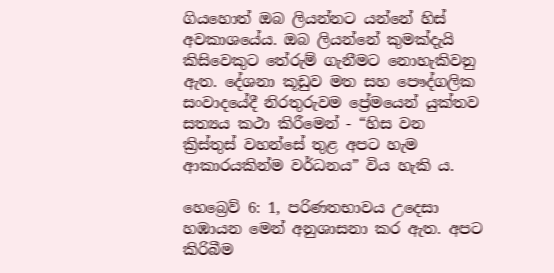ගියහොත් ඔබ ලියන්නට යන්නේ හිස් අවකාශයේය. ඔබ ලියන්නේ කුමක්දැයි කිසිවෙකුට තේරුම් ගැනීමට නොහැකිවනු ඇත. දේශනා කූඩුව මත සහ පෞද්ගලික සංවාදයේදී නිරතුරුවම ප්‍රේමයෙන් යුක්තව සත්‍යය කථා කිරීමෙන් - “හිස වන ක්‍රිස්තුස් වහන්සේ තුළ අපට හැම ආකාරයකින්ම වර්ධනය” විය හැකි ‍ය.

හෙබ්‍රෙව් 6: 1, පරිණතභාවය උදෙසා හඹායන මෙන් අනුශාසනා කර ඇත. අපට කිරිබීම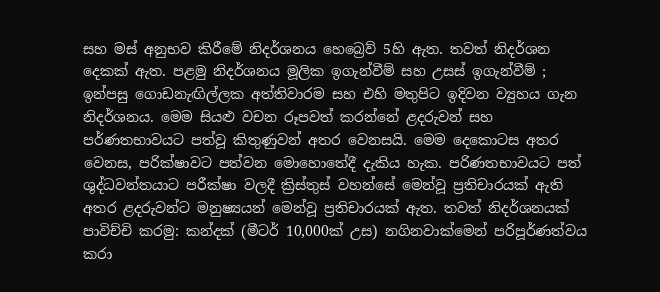සහ මස් අනුභව කිරීමේ නිදර්ශනය හෙ‍බ්‍රෙව් 5හි ඇත. තවත් නිදර්ශන දෙකක් ඇත. පළමු නිදර්ශනය මූලික ඉගැන්වීම් සහ උසස් ඉගැන්වීම් ; ඉන්පසු ගොඩනැඟිල්ලක අත්තිවාරම සහ එහි මතුපිට ඉදිවන ව්‍යුහය ගැන නිදර්ශනය. මෙම සියළු වචන රූපවත් කරන්නේ ළදරුවන් සහ පර්ණතභාවයට පත්වූ කිතුණුවන් අතර වෙනසයි. මෙම දෙකොටස අතර වෙනස, පරික්ෂාවට පත්වන මොහොතේදී දැකිය හැක. පරිණතභාවයට පත් ශුද්ධවන්තයාට පරීක්ෂා වලදී ක්‍රිස්තුස් වහන්සේ මෙන්වූ ප්‍රතිචාරයක් ඇති අතර ළදරුවන්ට මනුෂ්‍යයන් මෙන්වූ ප්‍රතිචාරයක් ඇත. තවත් නිදර්ශනයක් පාවිච්චි කරමු: කන්දක් (මීටර් 10,000ක් උස) නගිනවාක්මෙන් පරිපූර්ණත්වය කරා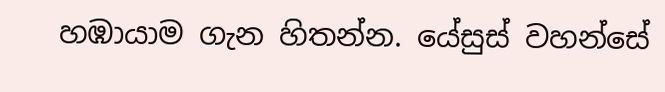හඹායාම ගැන හිතන්න. යේසුස් වහන්සේ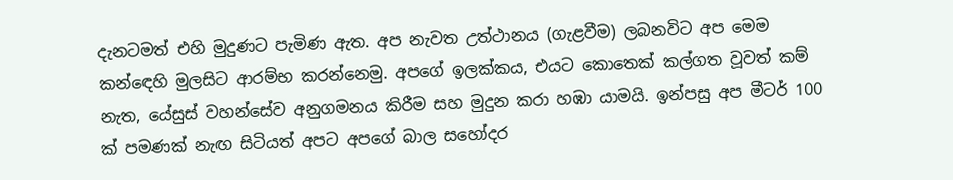දැනටමත් එහි මුදුණට පැමිණ ඇත. අප නැවත උත්ථානය (ගැළවීම) ලබනවිට අප මෙම කන්ඳෙහි මුලසිට ආරම්භ කරන්නෙමු. අපගේ ඉලක්කය, එයට කොතෙක් කල්ගත වූවත් කම් නැත, යේසුස් වහන්සේව අනුගමනය කිරීම සහ මුදුන කරා හඹා යාමයි. ඉන්පසු අප මීටර් 100 ක් පමණක් නැඟ සිටියත් අපට අපගේ බාල සහෝදර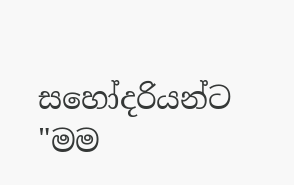සහෝදරියන්ට "මම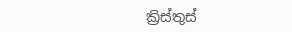ක්‍රිස්තුස්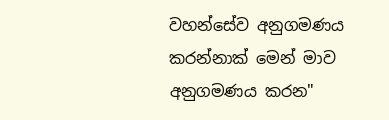වහන්සේව අනුගමණය කරන්නාක් මෙන් මාව අනුගමණය කරන"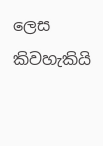ලෙස කිවහැකියි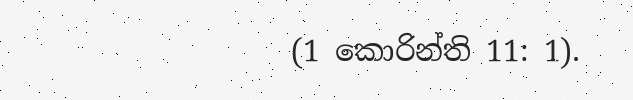(1 කොරින්ති 11: 1).